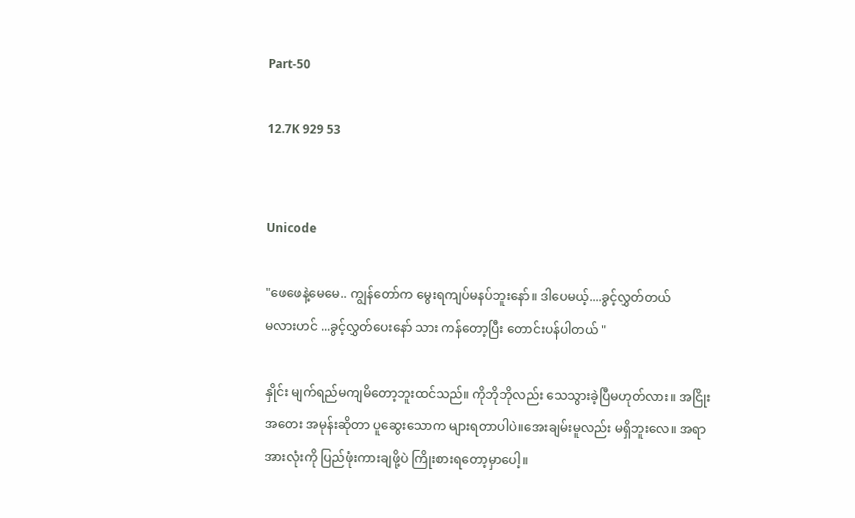Part-50

12.7K 929 53


Unicode

"ဖေဖေနဲ့မေမေ.. ကျွန်တော်က မွေးရကျပ်မနပ်ဘူးနော်။ ဒါပေမယ့်....ခွင့်လွှတ်တယ်
မလားဟင် ...ခွင့်လွှတ်ပေးနော် သား ကန်တော့ပြီး တောင်းပန်ပါတယ် "

နှိုင်း မျက်ရည်မကျမိတော့ဘူးထင်သည်။ ကိုဘိုဘိုလည်း သေသွားခဲ့ပြီမဟုတ်လား။ အငြိုးအတေး အမုန်းဆိုတာ ပူဆွေးသောက များရတာပါပဲ။အေးချမ်းမူလည်း မရှိဘူးလေ။ အရာအားလုံးကို ပြည်ဖုံးကားချဖို့ပဲ ကြိုးစားရတော့မှာပေါ့။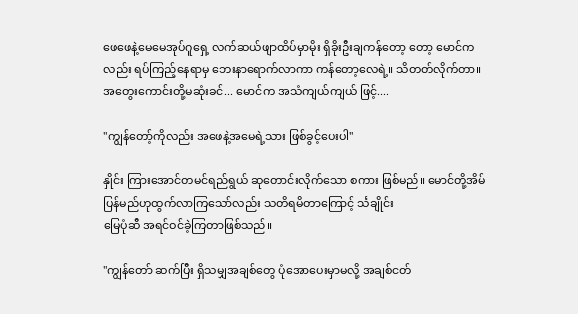ဖေဖေနဲ့မေမေအုပ်ဂူရှေ့ လက်ဆယ်ဖျာထိပ်မှာမိုး ရှိခိုးဦးချကန်တော့ တော့ မောင်ကလည်း ရပ်ကြည့်နေရာမှ ဘေးနာရောက်လာကာ ကန်တော့လေရဲ့။ သိတတ်လိုက်တာ။
အတွေးကောင်းတို့မဆုံးခင်... မောင်က အသံကျယ်ကျယ် ဖြင့်....

"ကျွန်တော့်ကိုလည်း အဖေနဲ့အမေရဲ့သား ဖြစ်ခွင့်ပေးပါ"

နှိုင်း ကြားအောင်တမင်ရည်ရွယ် ဆုတောင်းလိုက်သော စကား ဖြစ်မည်။ မောင်တို့အိမ်ပြန်မည်ဟုထွက်လာကြသော်လည်း သတိရမိတာကြောင့် င်္သချိုင်း
မြေပုံဆီ အရင်ဝင်ခဲ့ကြတာဖြစ်သည်။

"ကျွန်တော် ဆက်ပြီး ရှိသမျှအချစ်တွေ ပုံအောပေးမှာမလို့ အချစ်ငတ်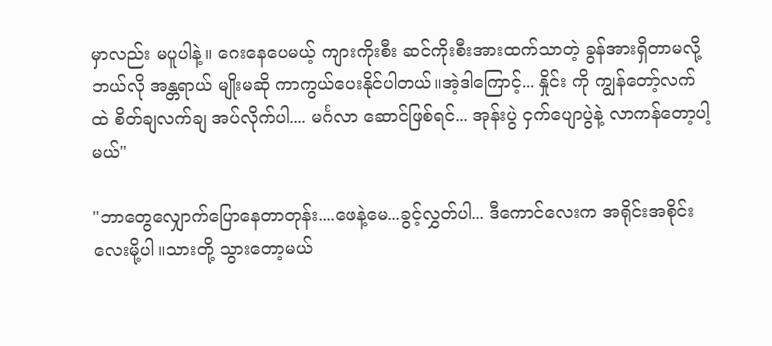မှာလည်း မပူပါနဲ့။ ဂေးနေပေမယ့် ကျားကိုးစီး ဆင်ကိုးစီးအားထက်သာတဲ့ ခွန်အားရှိတာမလို့
ဘယ်လို အန္တရာယ် မျိုးမဆို ကာကွယ်ပေးနိုင်ပါတယ်။အဲ့ဒါကြောင့်... နှိုင်း ကို ကျွန်တော့်လက်ထဲ စိတ်ချလက်ချ အပ်လိုက်ပါ.... မင်္ဂလာ ဆောင်ဖြစ်ရင်... အုန်းပွဲ ငှက်ပျောပွဲနဲ့ လာကန်တော့ပါ့မယ်"

"ဘာတွေလျှောက်ပြောနေတာတုန်း....ဖေနဲ့မေ...ခွင့်လွှတ်ပါ... ဒီကောင်လေးက အရိုင်းအစိုင်းလေးမို့ပါ။သားတို့ သွားတော့မယ်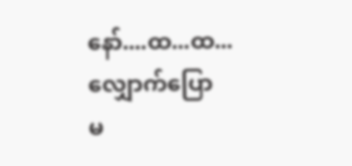နော်....ထ...ထ... လျှောက်ပြော
မ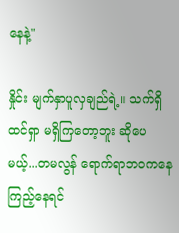နေနဲ့"

နှိုင်း မျက်နှာပူလှချည်ရဲ့။ သက်ရှိထင်ရှာ မရှိကြတော့ဘူး ဆိုပေမယ့်...တမလွန် ရောက်ရာဘဝကနေ ကြည့်နေရင်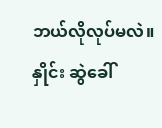ဘယ်လိုလုပ်မလဲ။ နှိုင်း ဆွဲခေါ်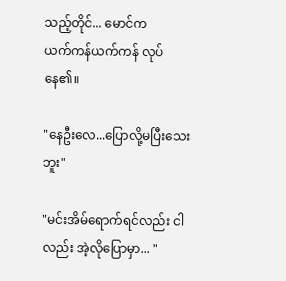သည့်တိုင်... မောင်က
ယက်ကန်ယက်ကန် လုပ်နေ၏။

"နေဦးလေ...ပြောလို့မပြီးသေးဘူး"

"မင်းအိမ်ရောက်ရင်လည်း ငါလည်း အဲ့လိုပြောမှာ... "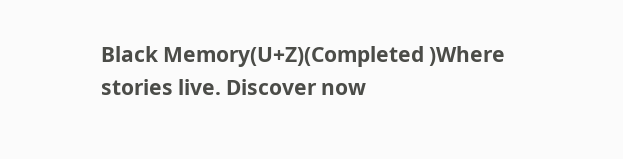Black Memory(U+Z)(Completed )Where stories live. Discover now